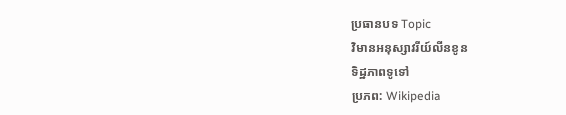ប្រធានបទ Topic
វិមានអនុស្សាវរីយ៍លីនខូន
ទិដ្ឋភាពទូទៅ
ប្រភព: Wikipedia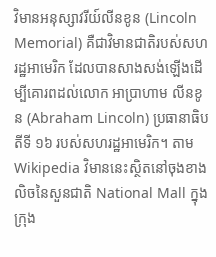វិមានអនុស្សាវរីយ៍លីនខូន (Lincoln Memorial) គឺជាវិមានជាតិរបស់សហរដ្ឋអាមេរិក ដែលបានសាងសង់ឡើងដើម្បីគោរពដល់លោក អាប្រាហាម លីនខូន (Abraham Lincoln) ប្រធានាធិបតីទី ១៦ របស់សហរដ្ឋអាមេរិក។ តាម Wikipedia វិមាននេះស្ថិតនៅចុងខាងលិចនៃសួនជាតិ National Mall ក្នុងក្រុង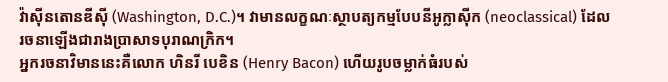វ៉ាស៊ីនតោនឌីស៊ី (Washington, D.C.)។ វាមានលក្ខណៈស្ថាបត្យកម្មបែបនីអូក្លាស៊ីក (neoclassical) ដែលរចនាឡើងជារាងប្រាសាទបុរាណក្រិក។
អ្នករចនាវិមាននេះគឺលោក ហិនរី បេខិន (Henry Bacon) ហើយរូបចម្លាក់ធំរបស់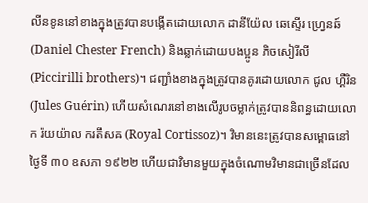លីនខូននៅខាងក្នុងត្រូវបានបង្កើតដោយលោក ដានីយ៉ែល ឆេស្ទើរ ហ្វ្រេនឆ៍ (Daniel Chester French) និងឆ្លាក់ដោយបងប្អូន ភិចសៀរីលី (Piccirilli brothers)។ ជញ្ជាំងខាងក្នុងត្រូវបានគូរដោយលោក ជូល ហ្គឺរិន (Jules Guérin) ហើយសំណេរនៅខាងលើរូបចម្លាក់ត្រូវបាននិពន្ធដោយលោក រ៉យយ៉ាល ករតឹសឝ (Royal Cortissoz)។ វិមាននេះត្រូវបានសម្ពោធនៅថ្ងៃទី ៣០ ឧសភា ១៩២២ ហើយជាវិមានមួយក្នុងចំណោមវិមានជាច្រើនដែល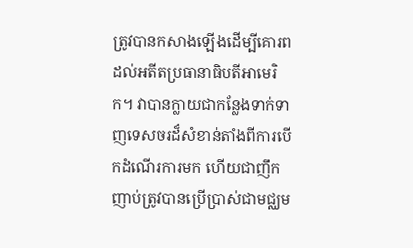ត្រូវបានកសាងឡើងដើម្បីគោរពដល់អតីតប្រធានាធិបតីអាមេរិក។ វាបានក្លាយជាកន្លែងទាក់ទាញទេសចរដ៏សំខាន់តាំងពីការបើកដំណើរការមក ហើយជាញឹកញាប់ត្រូវបានប្រើប្រាស់ជាមជ្ឈម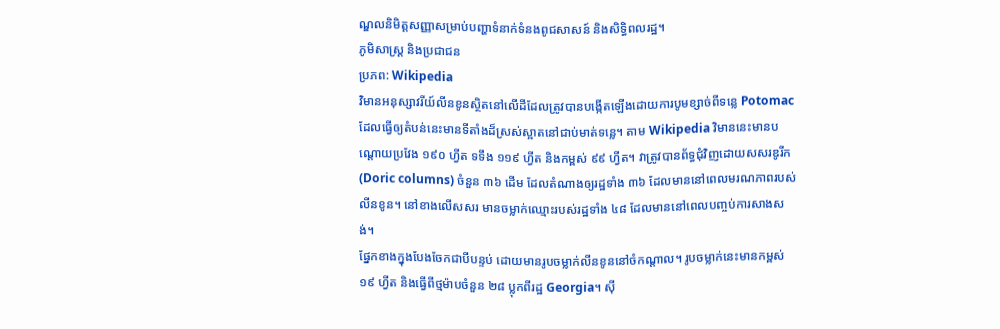ណ្ឌលនិមិត្តសញ្ញាសម្រាប់បញ្ហាទំនាក់ទំនងពូជសាសន៍ និងសិទ្ធិពលរដ្ឋ។
ភូមិសាស្ត្រ និងប្រជាជន
ប្រភព: Wikipedia
វិមានអនុស្សាវរីយ៍លីនខូនស្ថិតនៅលើដីដែលត្រូវបានបង្កើតឡើងដោយការបូមខ្សាច់ពីទន្លេ Potomac ដែលធ្វើឲ្យតំបន់នេះមានទីតាំងដ៏ស្រស់ស្អាតនៅជាប់មាត់ទន្លេ។ តាម Wikipedia វិមាននេះមានបណ្តោយប្រវែង ១៩០ ហ្វីត ទទឹង ១១៩ ហ្វីត និងកម្ពស់ ៩៩ ហ្វីត។ វាត្រូវបានព័ទ្ធជុំវិញដោយសសរឌូរីក (Doric columns) ចំនួន ៣៦ ដើម ដែលតំណាងឲ្យរដ្ឋទាំង ៣៦ ដែលមាននៅពេលមរណភាពរបស់លីនខូន។ នៅខាងលើសសរ មានចម្លាក់ឈ្មោះរបស់រដ្ឋទាំង ៤៨ ដែលមាននៅពេលបញ្ចប់ការសាងសង់។
ផ្នែកខាងក្នុងបែងចែកជាបីបន្ទប់ ដោយមានរូបចម្លាក់លីនខូននៅចំកណ្តាល។ រូបចម្លាក់នេះមានកម្ពស់ ១៩ ហ្វីត និងធ្វើពីថ្មម៉ាបចំនួន ២៨ ប្លុកពីរដ្ឋ Georgia។ ស៊ី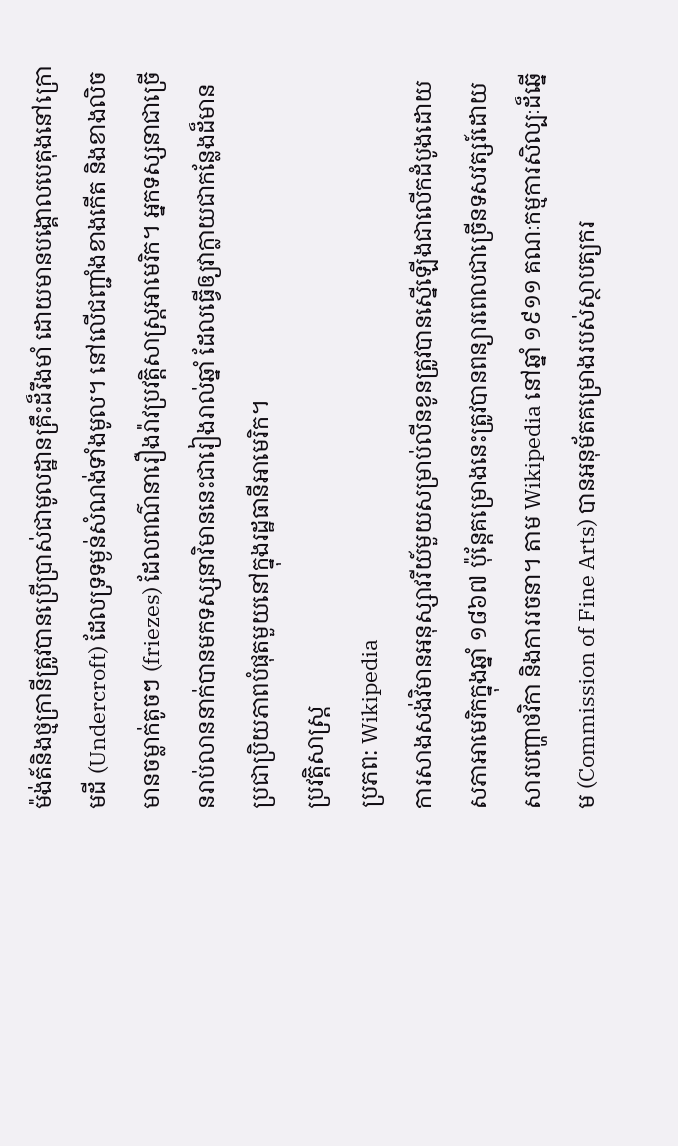ម៉ង់ត៍និងថ្មក្រានីត្រូវបានប្រើប្រាស់ជាមូលដ្ឋានគ្រឹះដ៏រឹងមាំ ដោយមានបង្គោលបេតុងនៅក្រោមដី (Undercroft) ដែលទ្រទម្ងន់សំណង់ទាំងមូល។ នៅលើជញ្ជាំងខាងកើត និងខាងលិចមានចម្លាក់តូចៗ (friezes) ដែលពណ៌នារឿងរ៉ាវប្រវត្តិសាស្ត្រអាមេរិក។ អ្នកទស្សនាជាច្រើនរាប់លាននាក់បានមកទស្សនាវិមាននេះជារៀងរាល់ឆ្នាំ ដែលធ្វើឲ្យវាក្លាយជាកន្លែងដ៏មានប្រជាប្រិយភាពបំផុតមួយនៅក្នុងរដ្ឋធានីអាមេរិក។
ប្រវត្តិសាស្ត្រ
ប្រភព: Wikipedia
ការសាងសង់វិមានអនុស្សាវរីយ៍មួយសម្រាប់លីនខូនត្រូវបានស្នើឡើងជាលើកដំបូងដោយសភាអាមេរិកក្នុងឆ្នាំ ១៨៦៧ ប៉ុន្តែគម្រោងនេះត្រូវបានពន្យារពេលជាច្រើនទសវត្សរ៍ដោយសារបញ្ហាថវិកា និងការរចនា។ តាម Wikipedia នៅឆ្នាំ ១៩១១ គណៈកម្មការសិល្បៈដ៏ឆ្នើម (Commission of Fine Arts) បានអនុម័តគម្រោងរបស់ស្ថាបត្យករ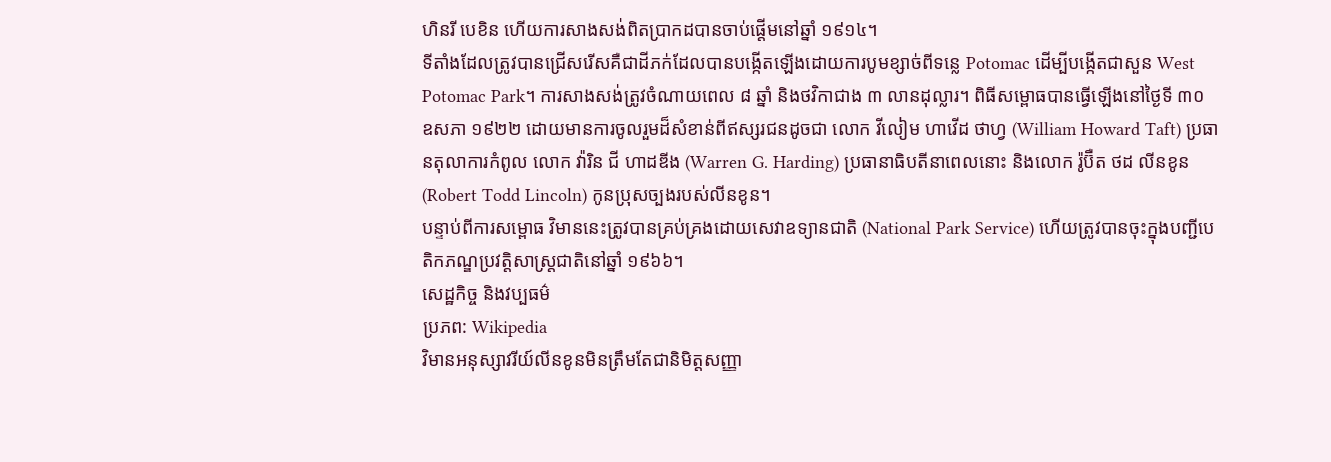ហិនរី បេខិន ហើយការសាងសង់ពិតប្រាកដបានចាប់ផ្តើមនៅឆ្នាំ ១៩១៤។
ទីតាំងដែលត្រូវបានជ្រើសរើសគឺជាដីភក់ដែលបានបង្កើតឡើងដោយការបូមខ្សាច់ពីទន្លេ Potomac ដើម្បីបង្កើតជាសួន West Potomac Park។ ការសាងសង់ត្រូវចំណាយពេល ៨ ឆ្នាំ និងថវិកាជាង ៣ លានដុល្លារ។ ពិធីសម្ពោធបានធ្វើឡើងនៅថ្ងៃទី ៣០ ឧសភា ១៩២២ ដោយមានការចូលរួមដ៏សំខាន់ពីឥស្សរជនដូចជា លោក វីលៀម ហាវើដ ថាហ្វ (William Howard Taft) ប្រធានតុលាការកំពូល លោក វ៉ារិន ជី ហាដឌីង (Warren G. Harding) ប្រធានាធិបតីនាពេលនោះ និងលោក រ៉ូប៊ឺត ថដ លីនខូន (Robert Todd Lincoln) កូនប្រុសច្បងរបស់លីនខូន។
បន្ទាប់ពីការសម្ពោធ វិមាននេះត្រូវបានគ្រប់គ្រងដោយសេវាឧទ្យានជាតិ (National Park Service) ហើយត្រូវបានចុះក្នុងបញ្ជីបេតិកភណ្ឌប្រវត្តិសាស្ត្រជាតិនៅឆ្នាំ ១៩៦៦។
សេដ្ឋកិច្ច និងវប្បធម៌
ប្រភព: Wikipedia
វិមានអនុស្សាវរីយ៍លីនខូនមិនត្រឹមតែជានិមិត្តសញ្ញា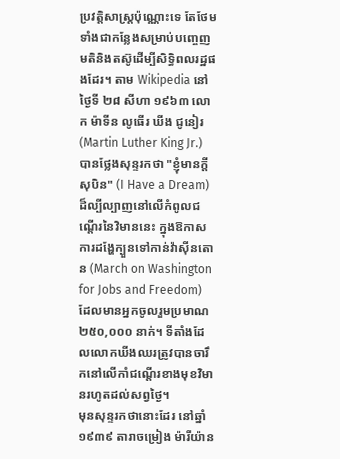ប្រវត្តិសាស្ត្រប៉ុណ្ណោះទេ តែថែមទាំងជាកន្លែងសម្រាប់បញ្ចេញមតិនិងតស៊ូដើម្បីសិទ្ធិពលរដ្ឋផងដែរ។ តាម Wikipedia នៅថ្ងៃទី ២៨ សីហា ១៩៦៣ លោក ម៉ាទីន លូធើរ ឃីង ជូនៀរ (Martin Luther King Jr.) បានថ្លែងសុន្ទរកថា "ខ្ញុំមានក្តីសុបិន" (I Have a Dream) ដ៏ល្បីល្បាញនៅលើកំពូលជណ្តើរនៃវិមាននេះ ក្នុងឱកាសការដង្ហែក្បួនទៅកាន់វ៉ាស៊ីនតោន (March on Washington for Jobs and Freedom) ដែលមានអ្នកចូលរួមប្រមាណ ២៥០,០០០ នាក់។ ទីតាំងដែលលោកឃីងឈរត្រូវបានចារឹកនៅលើកាំជណ្តើរខាងមុខវិមានរហូតដល់សព្វថ្ងៃ។
មុនសុន្ទរកថានោះដែរ នៅឆ្នាំ ១៩៣៩ តារាចម្រៀង ម៉ារីយ៉ាន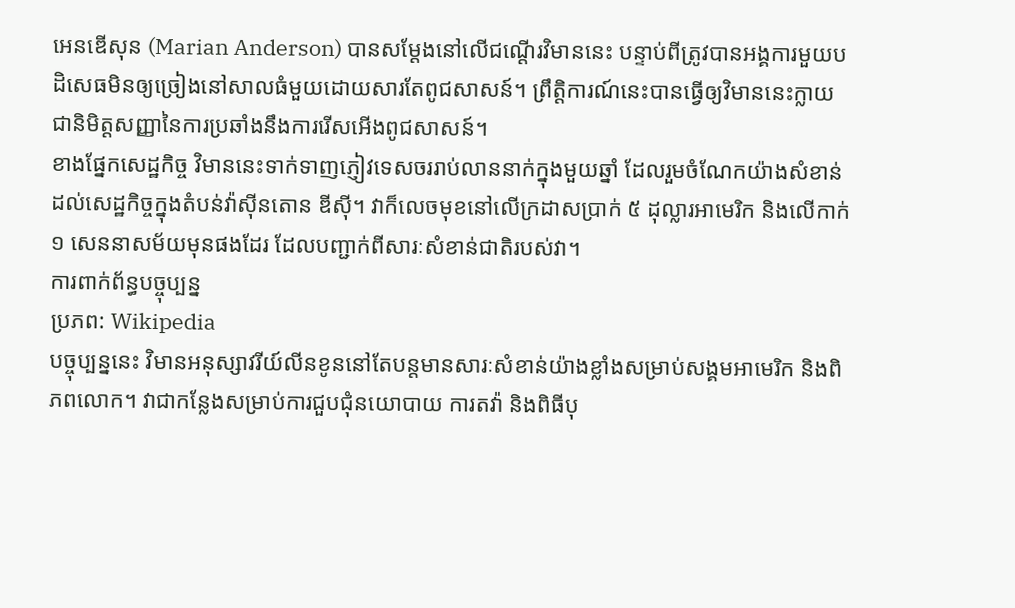អេនឌើសុន (Marian Anderson) បានសម្តែងនៅលើជណ្តើរវិមាននេះ បន្ទាប់ពីត្រូវបានអង្គការមួយបដិសេធមិនឲ្យច្រៀងនៅសាលធំមួយដោយសារតែពូជសាសន៍។ ព្រឹត្តិការណ៍នេះបានធ្វើឲ្យវិមាននេះក្លាយជានិមិត្តសញ្ញានៃការប្រឆាំងនឹងការរើសអើងពូជសាសន៍។
ខាងផ្នែកសេដ្ឋកិច្ច វិមាននេះទាក់ទាញភ្ញៀវទេសចររាប់លាននាក់ក្នុងមួយឆ្នាំ ដែលរួមចំណែកយ៉ាងសំខាន់ដល់សេដ្ឋកិច្ចក្នុងតំបន់វ៉ាស៊ីនតោន ឌីស៊ី។ វាក៏លេចមុខនៅលើក្រដាសប្រាក់ ៥ ដុល្លារអាមេរិក និងលើកាក់ ១ សេននាសម័យមុនផងដែរ ដែលបញ្ជាក់ពីសារៈសំខាន់ជាតិរបស់វា។
ការពាក់ព័ន្ធបច្ចុប្បន្ន
ប្រភព: Wikipedia
បច្ចុប្បន្ននេះ វិមានអនុស្សាវរីយ៍លីនខូននៅតែបន្តមានសារៈសំខាន់យ៉ាងខ្លាំងសម្រាប់សង្គមអាមេរិក និងពិភពលោក។ វាជាកន្លែងសម្រាប់ការជួបជុំនយោបាយ ការតវ៉ា និងពិធីបុ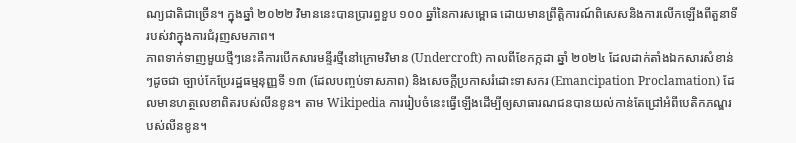ណ្យជាតិជាច្រើន។ ក្នុងឆ្នាំ ២០២២ វិមាននេះបានប្រារព្ធខួប ១០០ ឆ្នាំនៃការសម្ពោធ ដោយមានព្រឹត្តិការណ៍ពិសេសនិងការលើកឡើងពីតួនាទីរបស់វាក្នុងការជំរុញសមភាព។
ភាពទាក់ទាញមួយថ្មីៗនេះគឺការបើកសារមន្ទីរថ្មីនៅក្រោមវិមាន (Undercroft) កាលពីខែកក្កដា ឆ្នាំ ២០២៤ ដែលដាក់តាំងឯកសារសំខាន់ៗដូចជា ច្បាប់កែប្រែរដ្ឋធម្មនុញ្ញទី ១៣ (ដែលបញ្ចប់ទាសភាព) និងសេចក្តីប្រកាសរំដោះទាសករ (Emancipation Proclamation) ដែលមានហត្ថលេខាពិតរបស់លីនខូន។ តាម Wikipedia ការរៀបចំនេះធ្វើឡើងដើម្បីឲ្យសាធារណជនបានយល់កាន់តែជ្រៅអំពីបេតិកភណ្ឌរបស់លីនខូន។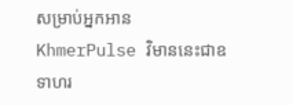សម្រាប់អ្នកអាន KhmerPulse វិមាននេះជាឧទាហរ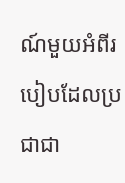ណ៍មួយអំពីរបៀបដែលប្រជាជា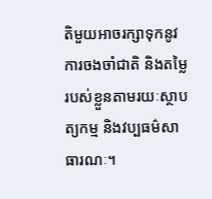តិមួយអាចរក្សាទុកនូវការចងចាំជាតិ និងតម្លៃរបស់ខ្លួនតាមរយៈស្ថាបត្យកម្ម និងវប្បធម៌សាធារណៈ។